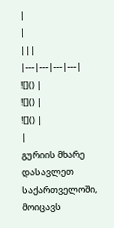|
|
|||
|---|---|---|---|
![]() |
![]() |
![]() |
|
გურიის მხარე დასავლეთ საქართველოში, მოიცავს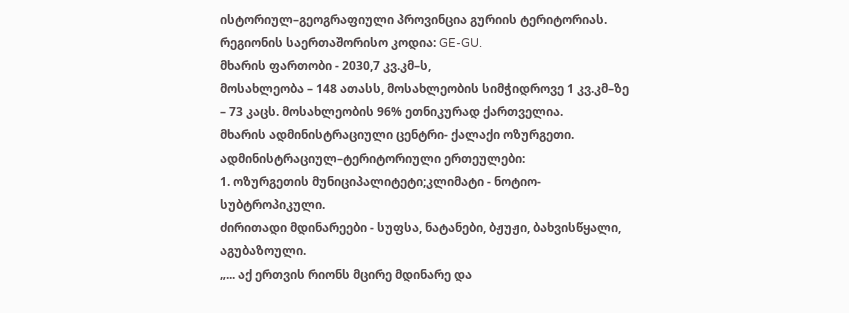ისტორიულ–გეოგრაფიული პროვინცია გურიის ტერიტორიას.
რეგიონის საერთაშორისო კოდია: GE-GU.
მხარის ფართობი - 2030,7 კვ.კმ–ს,
მოსახლეობა – 148 ათასს, მოსახლეობის სიმჭიდროვე 1 კვ.კმ–ზე – 73 კაცს. მოსახლეობის 96% ეთნიკურად ქართველია.
მხარის ადმინისტრაციული ცენტრი- ქალაქი ოზურგეთი.
ადმინისტრაციულ–ტერიტორიული ერთეულები:
1. ოზურგეთის მუნიციპალიტეტი;კლიმატი - ნოტიო-სუბტროპიკული.
ძირითადი მდინარეები - სუფსა, ნატანები, ბჟუჟი, ბახვისწყალი, აგუბაზოული.
„... აქ ერთვის რიონს მცირე მდინარე და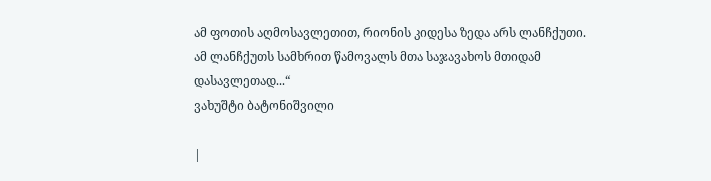ამ ფოთის აღმოსავლეთით, რიონის კიდესა ზედა არს ლანჩქუთი. ამ ლანჩქუთს სამხრით წამოვალს მთა საჯავახოს მთიდამ დასავლეთად...“
ვახუშტი ბატონიშვილი

|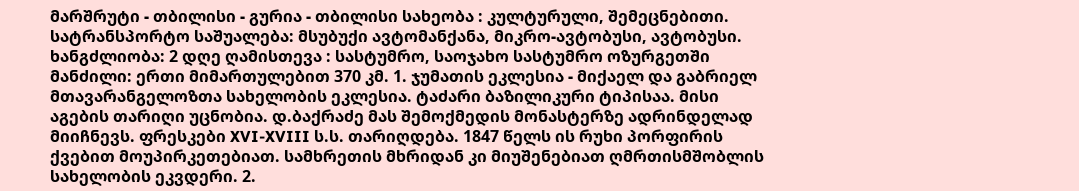მარშრუტი - თბილისი - გურია - თბილისი სახეობა : კულტურული, შემეცნებითი. სატრანსპორტო საშუალება: მსუბუქი ავტომანქანა, მიკრო-ავტობუსი, ავტობუსი. ხანგძლიობა: 2 დღე ღამისთევა : სასტუმრო, საოჯახო სასტუმრო ოზურგეთში მანძილი: ერთი მიმართულებით 370 კმ. 1. ჯუმათის ეკლესია - მიქაელ და გაბრიელ მთავარანგელოზთა სახელობის ეკლესია. ტაძარი ბაზილიკური ტიპისაა. მისი აგების თარიღი უცნობია. დ.ბაქრაძე მას შემოქმედის მონასტერზე ადრინდელად მიიჩნევს. ფრესკები XVI-XVIII ს.ს. თარიღდება. 1847 წელს ის რუხი პორფირის ქვებით მოუპირკეთებიათ. სამხრეთის მხრიდან კი მიუშენებიათ ღმრთისმშობლის სახელობის ეკვდერი. 2.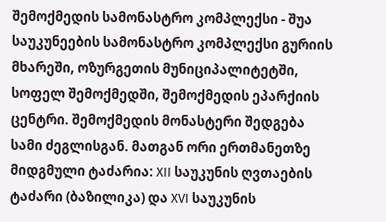შემოქმედის სამონასტრო კომპლექსი - შუა საუკუნეების სამონასტრო კომპლექსი გურიის მხარეში, ოზურგეთის მუნიციპალიტეტში, სოფელ შემოქმედში, შემოქმედის ეპარქიის ცენტრი. შემოქმედის მონასტერი შედგება სამი ძეგლისგან. მათგან ორი ერთმანეთზე მიდგმული ტაძარია: XII საუკუნის ღვთაების ტაძარი (ბაზილიკა) და XVI საუკუნის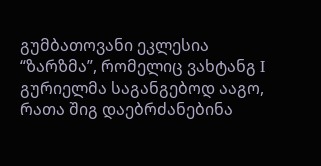გუმბათოვანი ეკლესია “ზარზმა”, რომელიც ვახტანგ I გურიელმა საგანგებოდ ააგო, რათა შიგ დაებრძანებინა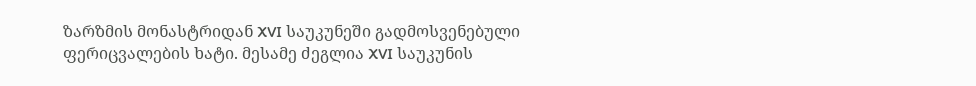ზარზმის მონასტრიდან XVI საუკუნეში გადმოსვენებული ფერიცვალების ხატი. მესამე ძეგლია XVI საუკუნის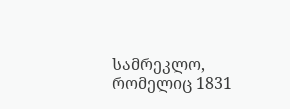სამრეკლო, რომელიც 1831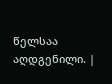წელსაა აღდგენილი. |